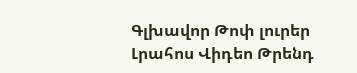Գլխավոր Թոփ լուրեր Լրահոս Վիդեո Թրենդ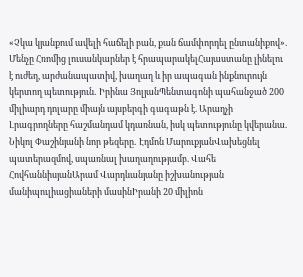«Չկա կյանքում ավելի հաճելի բան, քան ճամփորդել ընտանիքով». Մենչը Հռոմից լուսանկարներ է հրապարակելՀայաստանը լինելու է ուժեղ, արժանապատիվ, խաղաղ և իր ապագան ինքնուրույն կերտող պետություն․ Իրինա ՅոլյանՊենտագոնի պահանջած 200 միլիարդ դոլարը միայն այսբերգի գագաթն է. Արաղչի Լրագրողները հաշմանդամ կդառնան, իսկ պետությունը կվերանա. Նիկոլ Փաշինյանի նոր թեզերը․ Էդմոն ՄարուքյանՎախեցնել պատերազմով, սպառնալ խաղաղությամբ. Վահե ՀովհաննիսյանԱրամ Վարդևանյանը իշխանության մանիպուլիացիաների մասինԻրանի 20 միլիոն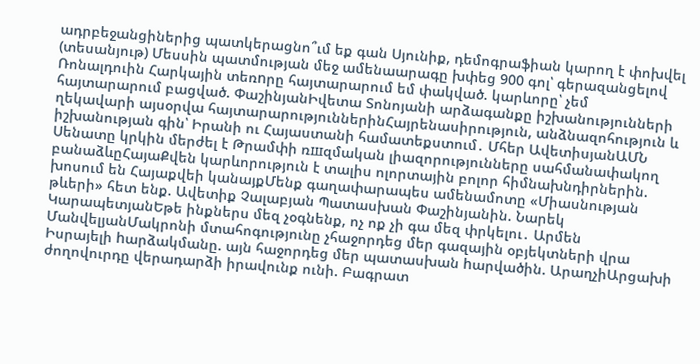ադրբեջանցիներից պատկերացնո՞ւմ եք գան Սյունիք, դեմոգրաֆիան կարող է փոխվել (տեսանյութ) Մեսսին պատմության մեջ ամենաարագը խփեց 900 գոլ՝ գերազանցելով Ռոնալդուին Հարկային տեռnրը հայտարարում եմ փակված. կարևորը՝ չեմ հայտարարում բացված. ՓաշինյանԻվետա Տոնոյանի արձագանքը իշխանությունների ղեկավարի այսօրվա հայտարարություններինՀայրենասիրություն, անձնազոհություն և իշխանության գին՝ Իրանի ու Հայաստանի համատեքստում․ Մհեր ԱվետիսյանԱՄՆ Սենատը կրկին մերժել է Թրամփի ռшզմական լիազորությունները սահմանափակող բանաձևըՀայաՔվեն կարևորություն է տալիս ոլորտային բոլոր հիմնախնդիրներին. խոսում են Հայաքվեի կանայքՄենք գաղափարապես ամենամոտը «Միասնության թևերի» հետ ենք. Ավետիք Չալաբյան Պատասխան Փաշինյանին. Նարեկ ԿարապետյանԵթե ինքներս մեզ չօգնենք, ոչ ոք չի գա մեզ փրկելու․ Արմեն ՄանվելյանՄակրոնի մտահոգությունը չհաջորդեց մեր գազային օբյեկտների վրա Իսրայելի hարձակմանը. այն հաջորդեց մեր պատասխան hարվածին. ԱրաղչիԱրցախի ժողովուրդը վերադարձի իրավունք ունի. Բագրատ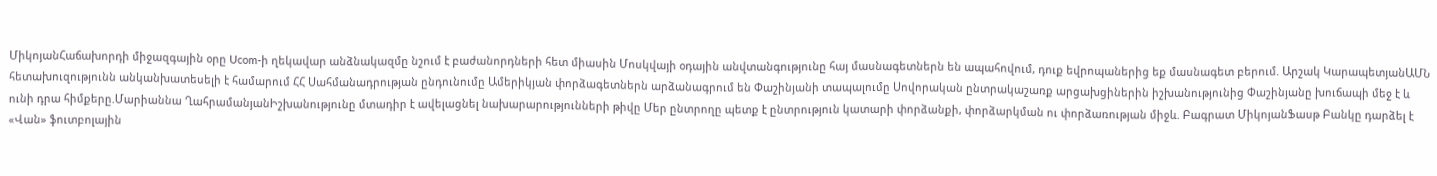ՄիկոյանՀաճախորդի միջազգային օրը Ucom-ի ղեկավար անձնակազմը նշում է բաժանորդների հետ միասին Մոսկվայի օդային անվտանգությունը հայ մասնագետներն են ապահովում, դուք եվրոպաներից եք մասնագետ բերում. Արշակ ԿարապետյանԱՄՆ հետախուզությունն անկանխատեսելի է համարում ՀՀ Սահմանադրության ընդունումը Ամերիկյան փորձագետներն արձանագրում են Փաշինյանի տապալումը Սովորական ընտրակաշառք արցախցիներին իշխանությունից Փաշինյանը խուճապի մեջ է և ունի դրա հիմքերը.Մարիաննա ՂահրամանյանԻշխանությունը մտադիր է ավելացնել նախարարությունների թիվը Մեր ընտրողը պետք է ընտրություն կատարի փորձանքի, փորձարկման ու փորձառության միջև. Բագրատ ՄիկոյանՖասթ Բանկը դարձել է «Վան» ֆուտբոլային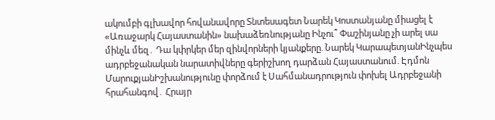ակումբի գլխավոր հովանավորը Տնտեսագետ Նարեկ Կոստանյանը միացել է «Առաջարկ Հայաստանին» նախաձեռնությանը Ինչու՞ Փաշինյանը չի արել սա մինչև մեզ․ Դա կփրկեր մեր զինվորների կյանքերը. Նարեկ ԿարապետյանԻնչպես ադրբեջանական նարատիվները գերիշխող դարձան Հայաստանում. Էդմոն ՄարուքյանԻշխանությունը փորձում է Սահմանադրություն փոխել Ադրբեջանի հրահանգով․ Հրայր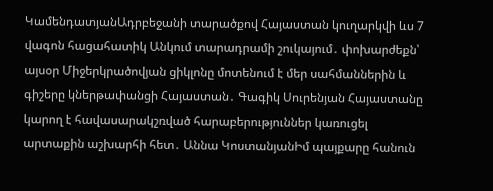ԿամենդատյանԱդրբեջանի տարածքով Հայաստան կուղարկվի ևս 7 վագոն հացահատիկ Անկում տարադրամի շուկայում․ փոխարժեքն՝ այսօր Միջերկրածովյան ցիկլոնը մոտենում է մեր սահմաններին և գիշերը կներթափանցի Հայաստան․ Գագիկ Սուրենյան Հայաստանը կարող է հավասարակշռված հարաբերություններ կառուցել արտաքին աշխարհի հետ․ Աննա ԿոստանյանԻմ պայքարը հանուն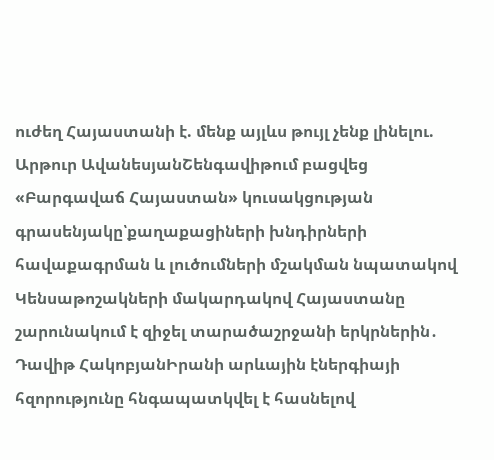ուժեղ Հայաստանի է. մենք այլևս թույլ չենք լինելու. Արթուր ԱվանեսյանՇենգավիթում բացվեց «Բարգավաճ Հայաստան» կուսակցության գրասենյակը՝քաղաքացիների խնդիրների հավաքագրման և լուծումների մշակման նպատակով Կենսաթոշակների մակարդակով Հայաստանը շարունակում է զիջել տարածաշրջանի երկրներին․ Դավիթ ՀակոբյանԻրանի արևային էներգիայի հզորությունը հնգապատկվել է հասնելով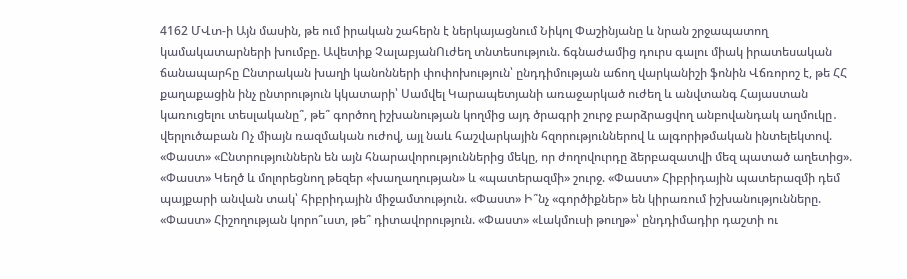4162 ՄՎտ-ի Այն մասին, թե ում իրական շահերն է ներկայացնում Նիկոլ Փաշինյանը և նրան շրջապատող կամակատարների խումբը. Ավետիք ՉալաբյանՈւժեղ տնտեսություն. ճգնաժամից դուրս գալու միակ իրատեսական ճանապարհը Ընտրական խաղի կանոնների փոփոխություն՝ ընդդիմության աճող վարկանիշի ֆոնին Վճռորոշ է, թե ՀՀ քաղաքացին ինչ ընտրություն կկատարի՝ Սամվել Կարապետյանի առաջարկած ուժեղ և անվտանգ Հայաստան կառուցելու տեսլականը՞, թե՞ գործող իշխանության կողմից այդ ծրագրի շուրջ բարձրացվող անբովանդակ աղմուկը․ վերլուծաբան Ոչ միայն ռազմական ուժով, այլ նաև հաշվարկային հզորություններով և ալգորիթմական ինտելեկտով. «Փաստ» «Ընտրություններն են այն հնարավորություններից մեկը, որ ժողովուրդը ձերբազատվի մեզ պատած աղետից». «Փաստ» Կեղծ և մոլորեցնող թեզեր «խաղաղության» և «պատերազմի» շուրջ. «Փաստ» Հիբրիդային պատերազմի դեմ պայքարի անվան տակ՝ հիբրիդային միջամտություն. «Փաստ» Ի՞նչ «գործիքներ» են կիրառում իշխանությունները. «Փաստ» Հիշողության կորո՞ւստ, թե՞ դիտավորություն. «Փաստ» «Լակմուսի թուղթ»՝ ընդդիմադիր դաշտի ու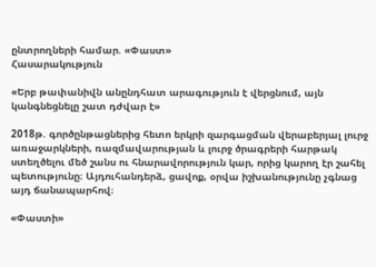ընտրողների համար. «Փաստ»
Հասարակություն

«Երբ թափանիվն անընդհատ արագություն է վերցնում, այն կանգնեցնելը շատ դժվար է»

2018թ. գործընթացներից հետո երկրի զարգացման վերաբերյալ լուրջ առաջարկների, ռազմավարության և լուրջ ծրագրերի հարթակ ստեղծելու մեծ շանս ու հնարավորություն կար, որից կարող էր շահել պետությունը։ Այդուհանդերձ, ցավոք, օրվա իշխանությունը չգնաց այդ ճանապարհով։

«Փաստի»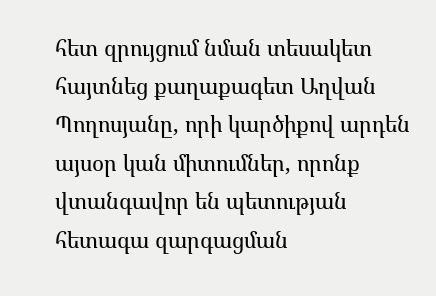հետ զրույցում նման տեսակետ հայտնեց քաղաքագետ Աղվան Պողոսյանը, որի կարծիքով արդեն այսօր կան միտումներ, որոնք վտանգավոր են պետության հետագա զարգացման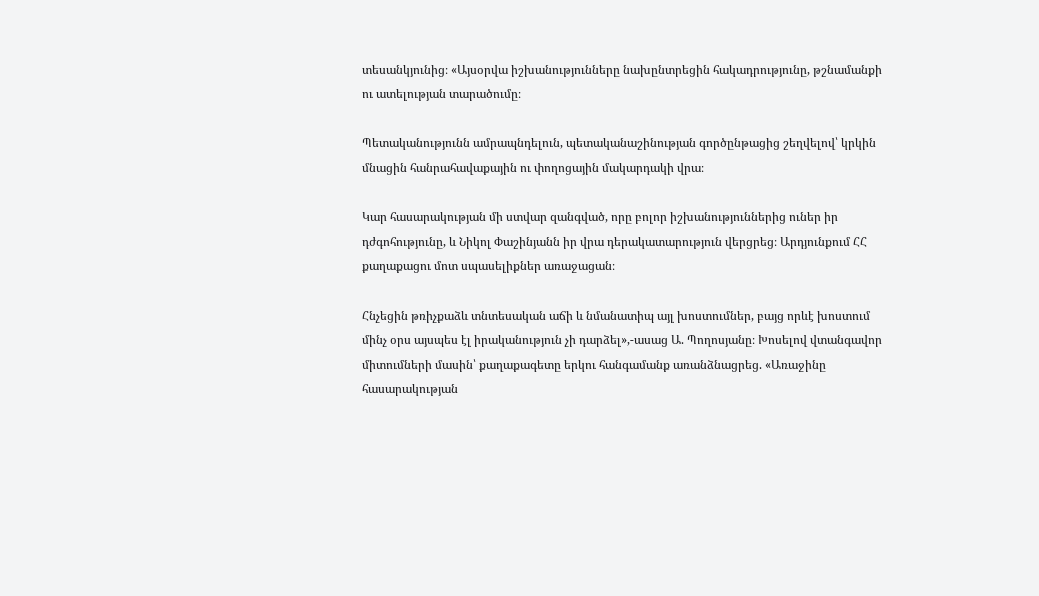տեսանկյունից։ «Այսօրվա իշխանությունները նախընտրեցին հակադրությունը, թշնամանքի ու ատելության տարածումը։

Պետականությունն ամրապնդելուն, պետականաշինության գործընթացից շեղվելով՝ կրկին մնացին հանրահավաքային ու փողոցային մակարդակի վրա։

Կար հասարակության մի ստվար զանգված, որը բոլոր իշխանություններից ուներ իր դժգոհությունը, և Նիկոլ Փաշինյանն իր վրա դերակատարություն վերցրեց։ Արդյունքում ՀՀ քաղաքացու մոտ սպասելիքներ առաջացան։

Հնչեցին թռիչքաձև տնտեսական աճի և նմանատիպ այլ խոստումներ, բայց որևէ խոստում մինչ օրս այսպես էլ իրականություն չի դարձել»,-ասաց Ա. Պողոսյանը։ Խոսելով վտանգավոր միտումների մասին՝ քաղաքագետը երկու հանգամանք առանձնացրեց. «Առաջինը հասարակության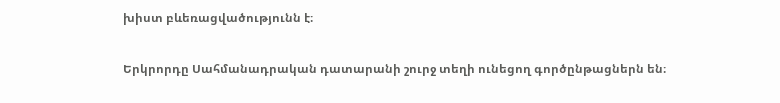խիստ բևեռացվածությունն է։

Երկրորդը Սահմանադրական դատարանի շուրջ տեղի ունեցող գործընթացներն են։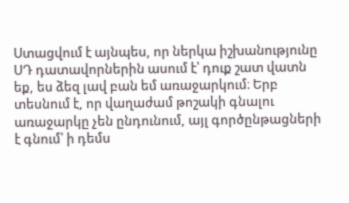Ստացվում է այնպես, որ ներկա իշխանությունը ՍԴ դատավորներին ասում է՝ դուք շատ վատն եք, ես ձեզ լավ բան եմ առաջարկում։ Երբ տեսնում է, որ վաղաժամ թոշակի գնալու առաջարկը չեն ընդունում, այլ գործընթացների է գնում՝ ի դեմս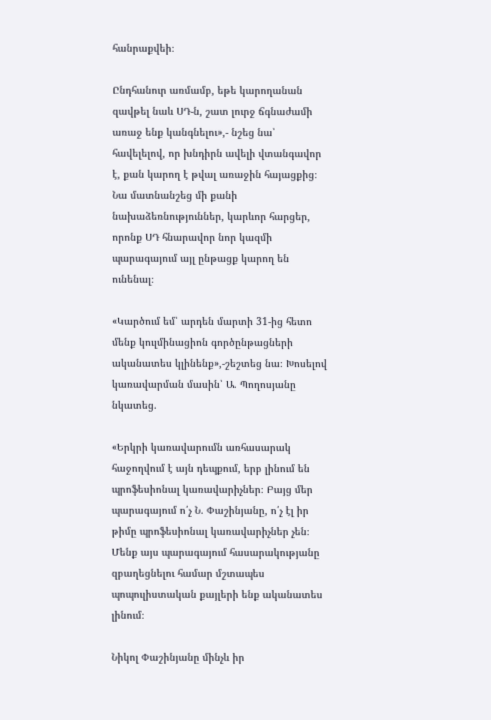հանրաքվեի։

Ընդհանուր առմամբ, եթե կարողանան զավթել նաև ՍԴ-ն, շատ լուրջ ճգնաժամի առաջ ենք կանգնելու»,- նշեց նա՝ հավելելով, որ խնդիրն ավելի վտանգավոր է, քան կարող է թվալ առաջին հայացքից։ Նա մատնանշեց մի քանի նախաձեռնություններ, կարևոր հարցեր, որոնք ՍԴ հնարավոր նոր կազմի պարագայում այլ ընթացք կարող են ունենալ։

«Կարծում եմ՝ արդեն մարտի 31-ից հետո մենք կուլմինացիոն գործընթացների ականատես կլինենք»,-շեշտեց նա։ Խոսելով կառավարման մասին՝ Ա. Պողոսյանը նկատեց.

«Երկրի կառավարումն առհասարակ հաջողվում է այն դեպքում, երբ լինում են պրոֆեսիոնալ կառավարիչներ։ Բայց մեր պարագայում ո՛չ Ն. Փաշինյանը, ո՛չ էլ իր թիմը պրոֆեսիոնալ կառավարիչներ չեն։ Մենք այս պարագայում հասարակությանը զբաղեցնելու համար մշտապես պոպուլիստական քայլերի ենք ականատես լինում։

Նիկոլ Փաշինյանը մինչև իր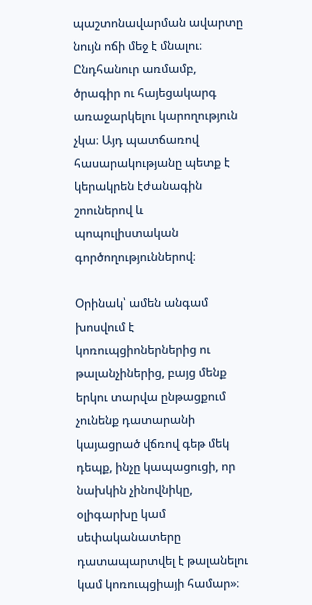պաշտոնավարման ավարտը նույն ոճի մեջ է մնալու։ Ընդհանուր առմամբ, ծրագիր ու հայեցակարգ առաջարկելու կարողություն չկա։ Այդ պատճառով հասարակությանը պետք է կերակրեն էժանագին շոուներով և պոպուլիստական գործողություններով։

Օրինակ՝ ամեն անգամ խոսվում է կոռուպցիոներներից ու թալանչիներից, բայց մենք երկու տարվա ընթացքում չունենք դատարանի կայացրած վճռով գեթ մեկ դեպք, ինչը կապացուցի, որ նախկին չինովնիկը, օլիգարխը կամ սեփականատերը դատապարտվել է թալանելու կամ կոռուպցիայի համար»։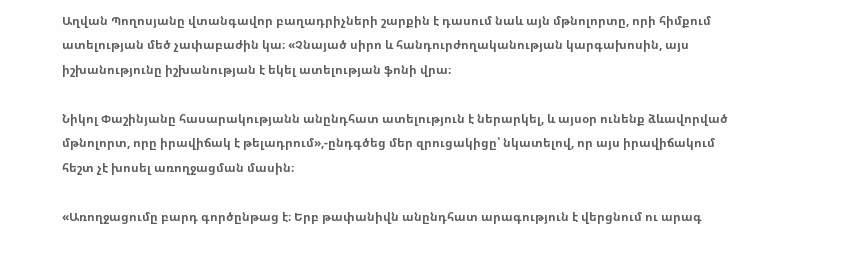Աղվան Պողոսյանը վտանգավոր բաղադրիչների շարքին է դասում նաև այն մթնոլորտը, որի հիմքում ատելության մեծ չափաբաժին կա։ «Չնայած սիրո և հանդուրժողականության կարգախոսին, այս իշխանությունը իշխանության է եկել ատելության ֆոնի վրա։

Նիկոլ Փաշինյանը հասարակությանն անընդհատ ատելություն է ներարկել, և այսօր ունենք ձևավորված մթնոլորտ, որը իրավիճակ է թելադրում»,-ընդգծեց մեր զրուցակիցը՝ նկատելով, որ այս իրավիճակում հեշտ չէ խոսել առողջացման մասին։

«Առողջացումը բարդ գործընթաց է։ Երբ թափանիվն անընդհատ արագություն է վերցնում ու արագ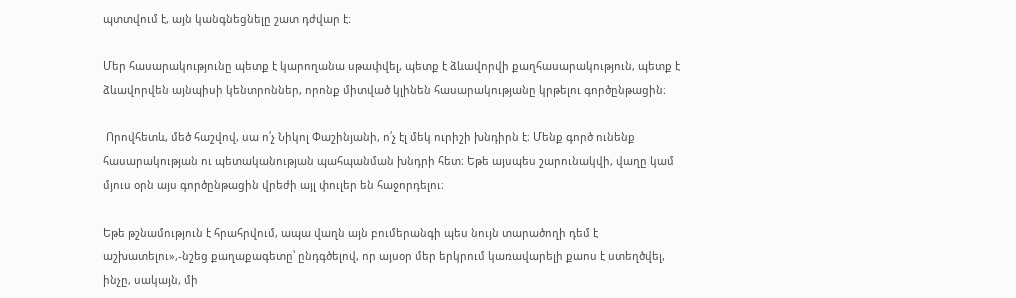պտտվում է, այն կանգնեցնելը շատ դժվար է։

Մեր հասարակությունը պետք է կարողանա սթափվել, պետք է ձևավորվի քաղհասարակություն, պետք է ձևավորվեն այնպիսի կենտրոններ, որոնք միտված կլինեն հասարակությանը կրթելու գործընթացին։

 Որովհետև, մեծ հաշվով, սա ո՛չ Նիկոլ Փաշինյանի, ո՛չ էլ մեկ ուրիշի խնդիրն է։ Մենք գործ ունենք հասարակության ու պետականության պահպանման խնդրի հետ։ Եթե այսպես շարունակվի, վաղը կամ մյուս օրն այս գործընթացին վրեժի այլ փուլեր են հաջորդելու։

Եթե թշնամություն է հրահրվում, ապա վաղն այն բումերանգի պես նույն տարածողի դեմ է աշխատելու»,-նշեց քաղաքագետը՝ ընդգծելով, որ այսօր մեր երկրում կառավարելի քաոս է ստեղծվել, ինչը, սակայն, մի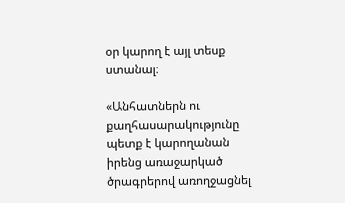օր կարող է այլ տեսք ստանալ։

«Անհատներն ու քաղհասարակությունը պետք է կարողանան իրենց առաջարկած ծրագրերով առողջացնել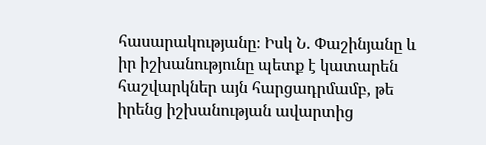հասարակությանը։ Իսկ Ն. Փաշինյանը և իր իշխանությունը պետք է կատարեն հաշվարկներ այն հարցադրմամբ, թե իրենց իշխանության ավարտից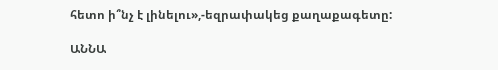հետո ի՞նչ է լինելու»,-եզրափակեց քաղաքագետը:

ԱՆՆԱ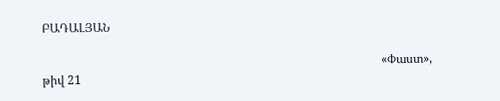ԲԱԴԱԼՅԱՆ

                                                                                                                 «Փաստ», թիվ 21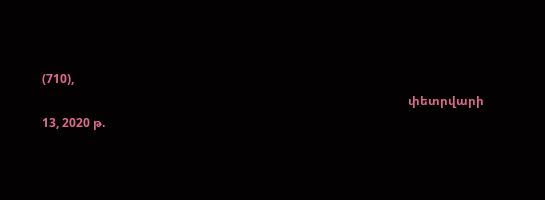(710),
                                                                                                                          փետրվարի 13, 2020 թ.